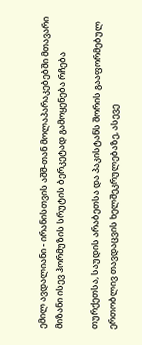ემილ ავდალიანი - ირანისთვის აშშ-თან მოლაპარაკებებში მთავარი მიზანი ისევ ჰორმუზის სრუტის ბერკეტად გამოყენება რჩება

თურქეთსა, საუდის არაბეთსა და პაკისტანს შორის გააფორმებულ ერთობლივ თავდაცვის ხელშეკრულებაზე, ასევე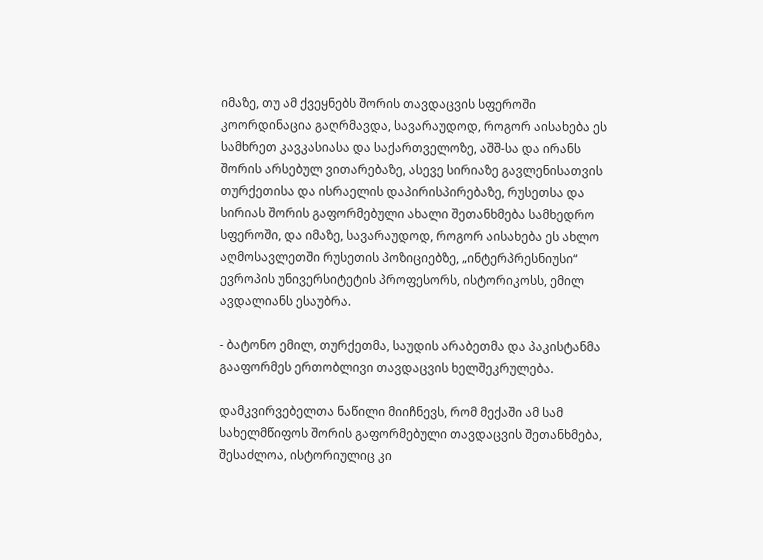იმაზე, თუ ამ ქვეყნებს შორის თავდაცვის სფეროში კოორდინაცია გაღრმავდა, სავარაუდოდ, როგორ აისახება ეს სამხრეთ კავკასიასა და საქართველოზე, აშშ-სა და ირანს შორის არსებულ ვითარებაზე, ასევე სირიაზე გავლენისათვის თურქეთისა და ისრაელის დაპირისპირებაზე, რუსეთსა და სირიას შორის გაფორმებული ახალი შეთანხმება სამხედრო სფეროში, და იმაზე, სავარაუდოდ, როგორ აისახება ეს ახლო აღმოსავლეთში რუსეთის პოზიციებზე, „ინტერპრესნიუსი“ ევროპის უნივერსიტეტის პროფესორს, ისტორიკოსს, ემილ ავდალიანს ესაუბრა.

- ბატონო ემილ, თურქეთმა, საუდის არაბეთმა და პაკისტანმა გააფორმეს ერთობლივი თავდაცვის ხელშეკრულება.

დამკვირვებელთა ნაწილი მიიჩნევს, რომ მექაში ამ სამ სახელმწიფოს შორის გაფორმებული თავდაცვის შეთანხმება, შესაძლოა, ისტორიულიც კი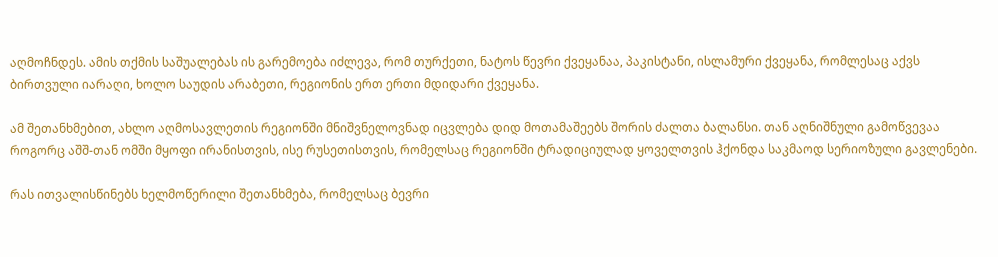აღმოჩნდეს. ამის თქმის საშუალებას ის გარემოება იძლევა, რომ თურქეთი, ნატოს წევრი ქვეყანაა, პაკისტანი, ისლამური ქვეყანა, რომლესაც აქვს ბირთვული იარაღი, ხოლო საუდის არაბეთი, რეგიონის ერთ ერთი მდიდარი ქვეყანა.

ამ შეთანხმებით, ახლო აღმოსავლეთის რეგიონში მნიშვნელოვნად იცვლება დიდ მოთამაშეებს შორის ძალთა ბალანსი. თან აღნიშნული გამოწვევაა როგორც აშშ-თან ომში მყოფი ირანისთვის, ისე რუსეთისთვის, რომელსაც რეგიონში ტრადიციულად ყოველთვის ჰქონდა საკმაოდ სერიოზული გავლენები.

რას ითვალისწინებს ხელმოწერილი შეთანხმება, რომელსაც ბევრი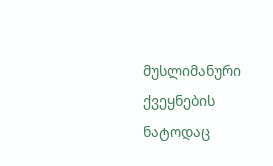მუსლიმანური ქვეყნების ნატოდაც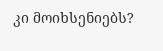კი მოიხსენიებს?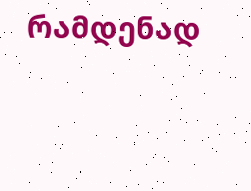რამდენად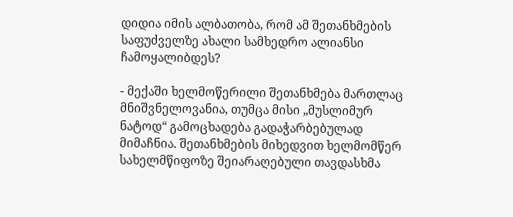დიდია იმის ალბათობა, რომ ამ შეთანხმების საფუძველზე ახალი სამხედრო ალიანსი ჩამოყალიბდეს?

- მექაში ხელმოწერილი შეთანხმება მართლაც მნიშვნელოვანია, თუმცა მისი „მუსლიმურ ნატოდ“ გამოცხადება გადაჭარბებულად მიმაჩნია. შეთანხმების მიხედვით ხელმომწერ სახელმწიფოზე შეიარაღებული თავდასხმა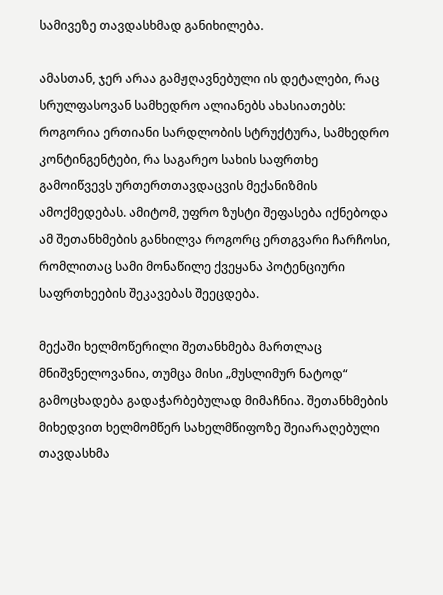სამივეზე თავდასხმად განიხილება.

ამასთან, ჯერ არაა გამჟღავნებული ის დეტალები, რაც სრულფასოვან სამხედრო ალიანებს ახასიათებს: როგორია ერთიანი სარდლობის სტრუქტურა, სამხედრო კონტინგენტები, რა საგარეო სახის საფრთხე გამოიწვევს ურთერთთავდაცვის მექანიზმის ამოქმედებას. ამიტომ, უფრო ზუსტი შეფასება იქნებოდა ამ შეთანხმების განხილვა როგორც ერთგვარი ჩარჩოსი, რომლითაც სამი მონაწილე ქვეყანა პოტენციური საფრთხეების შეკავებას შეეცდება.

მექაში ხელმოწერილი შეთანხმება მართლაც მნიშვნელოვანია, თუმცა მისი „მუსლიმურ ნატოდ“ გამოცხადება გადაჭარბებულად მიმაჩნია. შეთანხმების მიხედვით ხელმომწერ სახელმწიფოზე შეიარაღებული თავდასხმა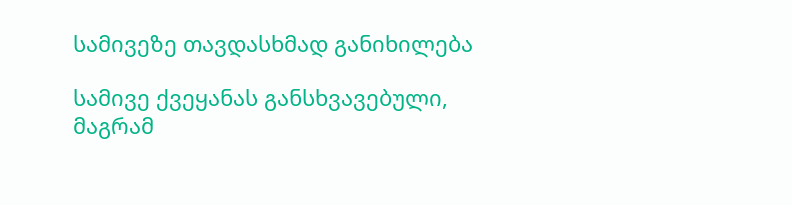სამივეზე თავდასხმად განიხილება

სამივე ქვეყანას განსხვავებული, მაგრამ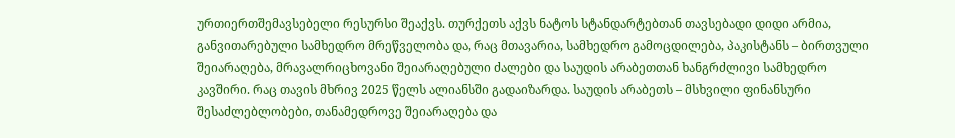ურთიერთშემავსებელი რესურსი შეაქვს. თურქეთს აქვს ნატოს სტანდარტებთან თავსებადი დიდი არმია, განვითარებული სამხედრო მრეწველობა და, რაც მთავარია, სამხედრო გამოცდილება, პაკისტანს – ბირთვული შეიარაღება, მრავალრიცხოვანი შეიარაღებული ძალები და საუდის არაბეთთან ხანგრძლივი სამხედრო კავშირი. რაც თავის მხრივ 2025 წელს ალიანსში გადაიზარდა. საუდის არაბეთს – მსხვილი ფინანსური შესაძლებლობები, თანამედროვე შეიარაღება და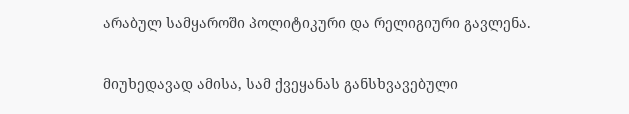არაბულ სამყაროში პოლიტიკური და რელიგიური გავლენა.

მიუხედავად ამისა, სამ ქვეყანას განსხვავებული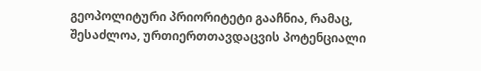გეოპოლიტური პრიორიტეტი გააჩნია, რამაც, შესაძლოა, ურთიერთთავდაცვის პოტენციალი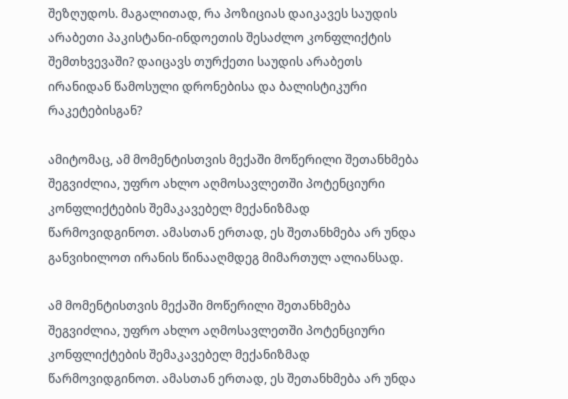შეზღუდოს. მაგალითად, რა პოზიციას დაიკავეს საუდის არაბეთი პაკისტანი-ინდოეთის შესაძლო კონფლიქტის შემთხვევაში? დაიცავს თურქეთი საუდის არაბეთს ირანიდან წამოსული დრონებისა და ბალისტიკური რაკეტებისგან?

ამიტომაც, ამ მომენტისთვის მექაში მოწერილი შეთანხმება შეგვიძლია, უფრო ახლო აღმოსავლეთში პოტენციური კონფლიქტების შემაკავებელ მექანიზმად წარმოვიდგინოთ. ამასთან ერთად, ეს შეთანხმება არ უნდა განვიხილოთ ირანის წინააღმდეგ მიმართულ ალიანსად.

ამ მომენტისთვის მექაში მოწერილი შეთანხმება შეგვიძლია, უფრო ახლო აღმოსავლეთში პოტენციური კონფლიქტების შემაკავებელ მექანიზმად წარმოვიდგინოთ. ამასთან ერთად, ეს შეთანხმება არ უნდა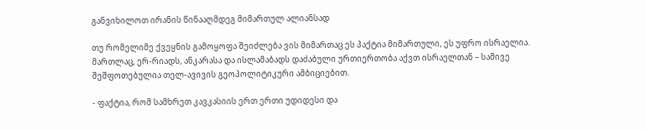განვიხილოთ ირანის წინააღმდეგ მიმართულ ალიანსად

თუ რომელიმე ქვეყნის გამოყოფა შეიძლება ვის მიმართაც ეს პაქტია მიმართული, ეს უფრო ისრაელია. მართლაც, ერ-რიადს, ანკარასა და ისლამაბადს დაძაბული ურთიერთობა აქვთ ისრაელთან – სამივე შეშფოთებულია თელ-ავივის გეოპოლიტიკური ამბიციებით.

- ფაქტია, რომ სამხრეთ კავკასიის ერთ ერთი უდიდესი და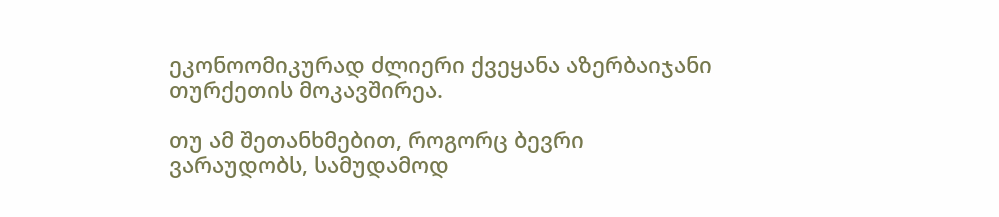ეკონოომიკურად ძლიერი ქვეყანა აზერბაიჯანი თურქეთის მოკავშირეა.

თუ ამ შეთანხმებით, როგორც ბევრი ვარაუდობს, სამუდამოდ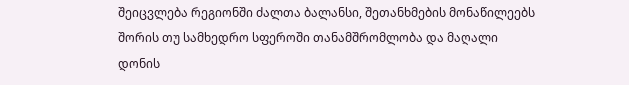შეიცვლება რეგიონში ძალთა ბალანსი, შეთანხმების მონაწილეებს შორის თუ სამხედრო სფეროში თანამშრომლობა და მაღალი დონის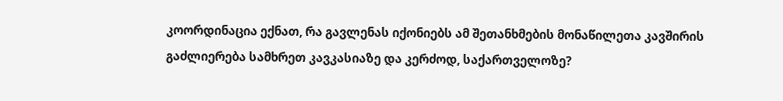კოორდინაცია ექნათ, რა გავლენას იქონიებს ამ შეთანხმების მონაწილეთა კავშირის გაძლიერება სამხრეთ კავკასიაზე და კერძოდ, საქართველოზე?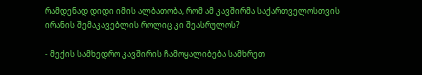რამდენად დიდი იმის ალბათობა, რომ ამ კავშირმა საქართველოსთვის ირანის შემაკავებლის როლიც კი შეასრულოს?

- მექის სამხედრო კავშირის ჩამოყალიბება სამხრეთ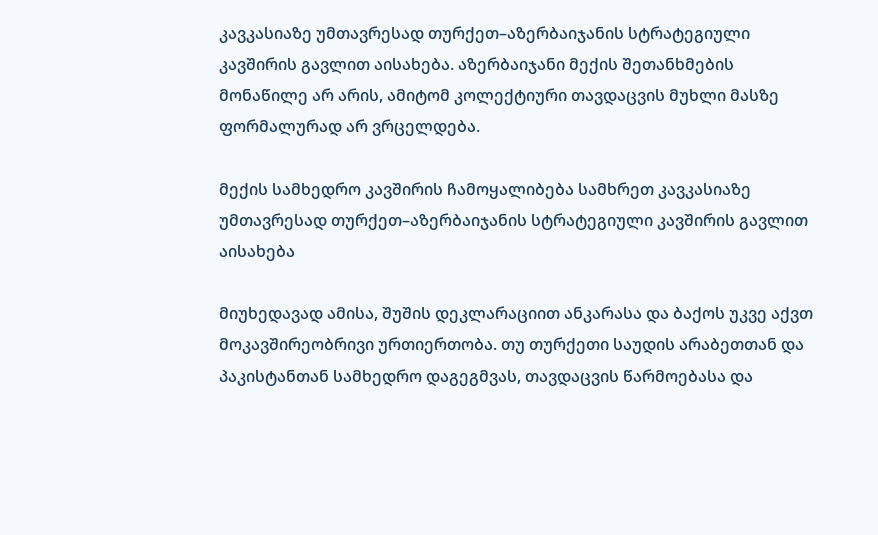კავკასიაზე უმთავრესად თურქეთ–აზერბაიჯანის სტრატეგიული კავშირის გავლით აისახება. აზერბაიჯანი მექის შეთანხმების მონაწილე არ არის, ამიტომ კოლექტიური თავდაცვის მუხლი მასზე ფორმალურად არ ვრცელდება.

მექის სამხედრო კავშირის ჩამოყალიბება სამხრეთ კავკასიაზე უმთავრესად თურქეთ–აზერბაიჯანის სტრატეგიული კავშირის გავლით აისახება

მიუხედავად ამისა, შუშის დეკლარაციით ანკარასა და ბაქოს უკვე აქვთ მოკავშირეობრივი ურთიერთობა. თუ თურქეთი საუდის არაბეთთან და პაკისტანთან სამხედრო დაგეგმვას, თავდაცვის წარმოებასა და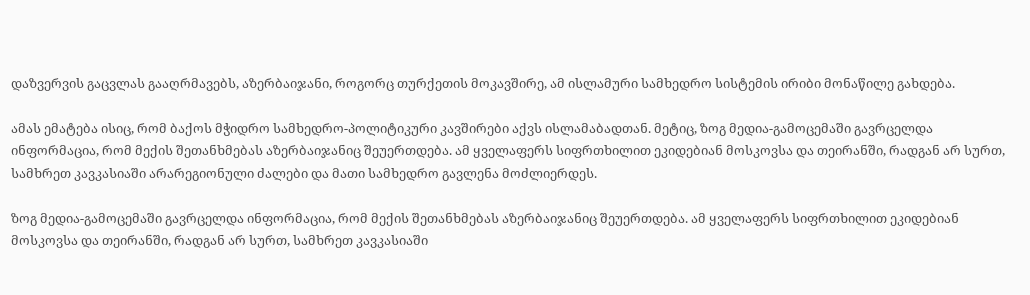დაზვერვის გაცვლას გააღრმავებს, აზერბაიჯანი, როგორც თურქეთის მოკავშირე, ამ ისლამური სამხედრო სისტემის ირიბი მონაწილე გახდება.

ამას ემატება ისიც, რომ ბაქოს მჭიდრო სამხედრო-პოლიტიკური კავშირები აქვს ისლამაბადთან. მეტიც, ზოგ მედია-გამოცემაში გავრცელდა ინფორმაცია, რომ მექის შეთანხმებას აზერბაიჯანიც შეუერთდება. ამ ყველაფერს სიფრთხილით ეკიდებიან მოსკოვსა და თეირანში, რადგან არ სურთ, სამხრეთ კავკასიაში არარეგიონული ძალები და მათი სამხედრო გავლენა მოძლიერდეს.

ზოგ მედია-გამოცემაში გავრცელდა ინფორმაცია, რომ მექის შეთანხმებას აზერბაიჯანიც შეუერთდება. ამ ყველაფერს სიფრთხილით ეკიდებიან მოსკოვსა და თეირანში, რადგან არ სურთ, სამხრეთ კავკასიაში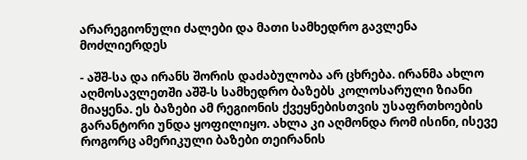არარეგიონული ძალები და მათი სამხედრო გავლენა მოძლიერდეს

- აშშ-სა და ირანს შორის დაძაბულობა არ ცხრება. ირანმა ახლო აღმოსავლეთში აშშ-ს სამხედრო ბაზებს კოლოსარული ზიანი მიაყენა. ეს ბაზები ამ რეგიონის ქვეყნებისთვის უსაფრთხოების გარანტორი უნდა ყოფილიყო. ახლა კი აღმონდა რომ ისინი, ისევე როგორც ამერიკული ბაზები თეირანის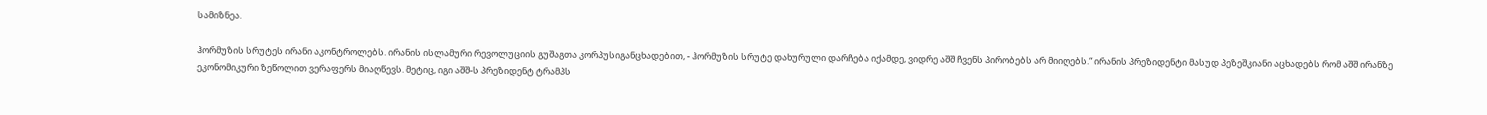სამიზნეა.

ჰორმუზის სრუტეს ირანი აკონტროლებს. ირანის ისლამური რევოლუციის გუშაგთა კორპუსიგანცხადებით, - ჰორმუზის სრუტე დახურული დარჩება იქამდე, ვიდრე აშშ ჩვენს პირობებს არ მიიღებს.“ ირანის პრეზიდენტი მასუდ პეზეშკიანი აცხადებს რომ აშშ ირანზე ეკონომიკური ზეწოლით ვერაფერს მიაღწევს. მეტიც, იგი აშშ-ს პრეზიდენტ ტრამპს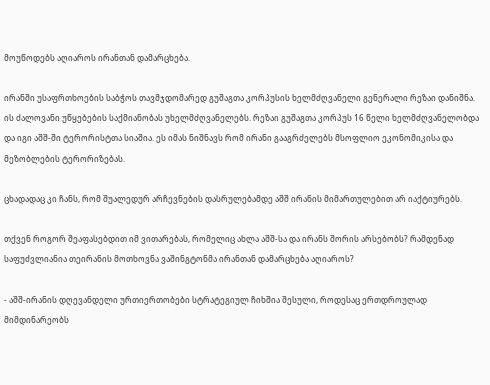მოუწოდებს აღიაროს ირანთან დამარცხება.

ირანში უსაფრთხოების საბჭოს თავმჯდომარედ გუშაგთა კორპუსის ხელმძღვანელი გენერალი რეზაი დანიშნა. ის ძალოვანი უწყებების საქმიანობას უხელმძღვანელებს. რეზაი გუშაგთა კორპუს 16 წელი ხელმძღვანელობდა და იგი აშშ-ში ტერორისტთა სიაშია. ეს იმას ნიშნავს რომ ირანი გააგრძელებს მსოფლიო ეკონომიკისა და მეზობლების ტერორიზებას.

ცხადადაც კი ჩანს, რომ შუალედურ არჩევნების დასრულებამდე აშშ ირანის მიმართულებით არ იაქტიურებს.

თქვენ როგორ შეაფასებდით იმ ვითარებას, რომელიც ახლა აშშ-სა და ირანს შორის არსებობს? რამდენად საფუძვლიანია თეირანის მოთხოვნა ვაშინგტონმა ირანთან დამარცხება აღიაროს?

- აშშ-ირანის დღევანდელი ურთიერთობები სტრატეგიულ ჩიხშია შესული, როდესაც ერთდროულად მიმდინარეობს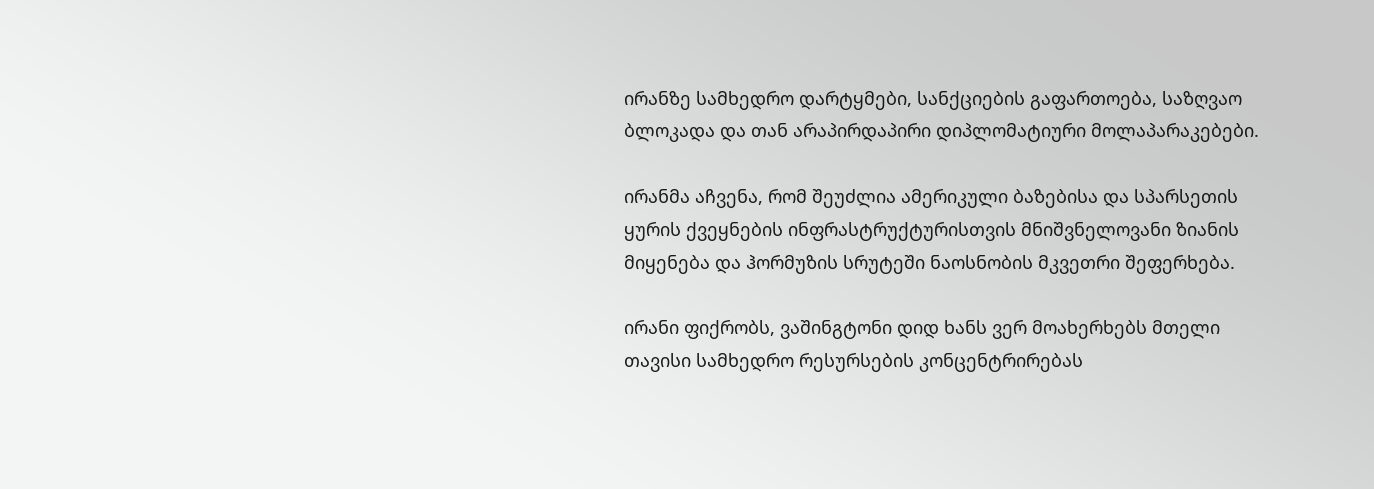ირანზე სამხედრო დარტყმები, სანქციების გაფართოება, საზღვაო ბლოკადა და თან არაპირდაპირი დიპლომატიური მოლაპარაკებები.

ირანმა აჩვენა, რომ შეუძლია ამერიკული ბაზებისა და სპარსეთის ყურის ქვეყნების ინფრასტრუქტურისთვის მნიშვნელოვანი ზიანის მიყენება და ჰორმუზის სრუტეში ნაოსნობის მკვეთრი შეფერხება.

ირანი ფიქრობს, ვაშინგტონი დიდ ხანს ვერ მოახერხებს მთელი თავისი სამხედრო რესურსების კონცენტრირებას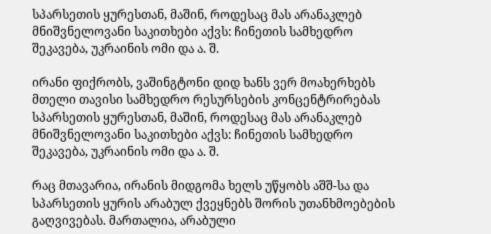სპარსეთის ყურესთან, მაშინ, როდესაც მას არანაკლებ მნიშვნელოვანი საკითხები აქვს: ჩინეთის სამხედრო შეკავება, უკრაინის ომი და ა. შ.

ირანი ფიქრობს, ვაშინგტონი დიდ ხანს ვერ მოახერხებს მთელი თავისი სამხედრო რესურსების კონცენტრირებას სპარსეთის ყურესთან, მაშინ, როდესაც მას არანაკლებ მნიშვნელოვანი საკითხები აქვს: ჩინეთის სამხედრო შეკავება, უკრაინის ომი და ა. შ.

რაც მთავარია, ირანის მიდგომა ხელს უწყობს აშშ-სა და სპარსეთის ყურის არაბულ ქვეყნებს შორის უთანხმოებების გაღვივებას. მართალია, არაბული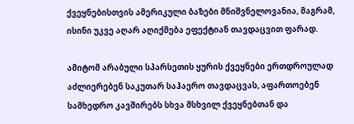ქვეყნებისთვის ამერიკული ბაზები მნიშვნელოვანია, მაგრამ, ისინი უკვე აღარ აღიქმება ეფექტიან თავდაცვით ფარად.

ამიტომ არაბული სპარსეთის ყურის ქვეყნები ერთდროულად აძლიერებენ საკუთარ საჰაერო თავდაცვას, აფართოებენ სამხედრო კავშირებს სხვა მსხვილ ქვეყნებთან და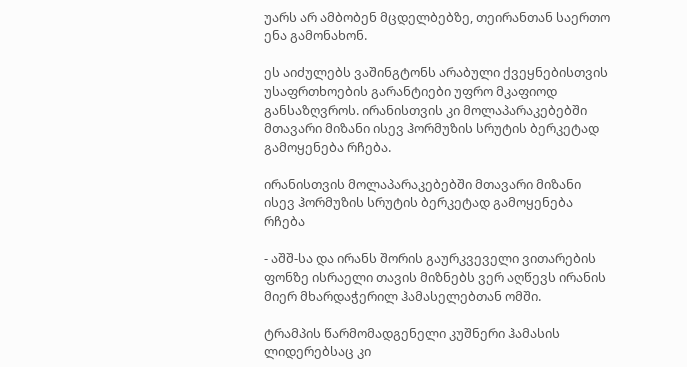უარს არ ამბობენ მცდელბებზე, თეირანთან საერთო ენა გამონახონ.

ეს აიძულებს ვაშინგტონს არაბული ქვეყნებისთვის უსაფრთხოების გარანტიები უფრო მკაფიოდ განსაზღვროს. ირანისთვის კი მოლაპარაკებებში მთავარი მიზანი ისევ ჰორმუზის სრუტის ბერკეტად გამოყენება რჩება.

ირანისთვის მოლაპარაკებებში მთავარი მიზანი ისევ ჰორმუზის სრუტის ბერკეტად გამოყენება რჩება

- აშშ-სა და ირანს შორის გაურკვეველი ვითარების ფონზე ისრაელი თავის მიზნებს ვერ აღწევს ირანის მიერ მხარდაჭერილ ჰამასელებთან ომში.

ტრამპის წარმომადგენელი კუშნერი ჰამასის ლიდერებსაც კი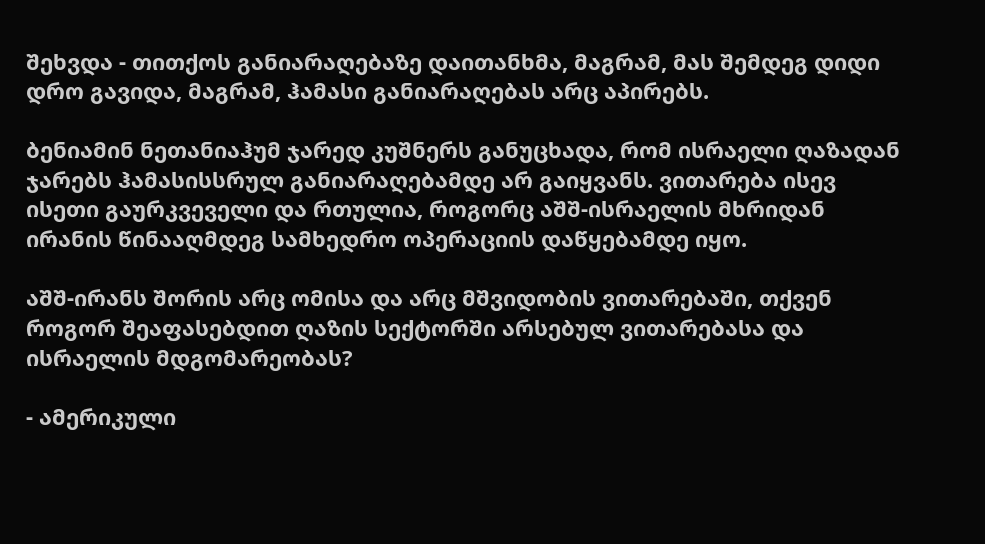შეხვდა - თითქოს განიარაღებაზე დაითანხმა, მაგრამ, მას შემდეგ დიდი დრო გავიდა, მაგრამ, ჰამასი განიარაღებას არც აპირებს.

ბენიამინ ნეთანიაჰუმ ჯარედ კუშნერს განუცხადა, რომ ისრაელი ღაზადან ჯარებს ჰამასისსრულ განიარაღებამდე არ გაიყვანს. ვითარება ისევ ისეთი გაურკვეველი და რთულია, როგორც აშშ-ისრაელის მხრიდან ირანის წინააღმდეგ სამხედრო ოპერაციის დაწყებამდე იყო.

აშშ-ირანს შორის არც ომისა და არც მშვიდობის ვითარებაში, თქვენ როგორ შეაფასებდით ღაზის სექტორში არსებულ ვითარებასა და ისრაელის მდგომარეობას?

- ამერიკული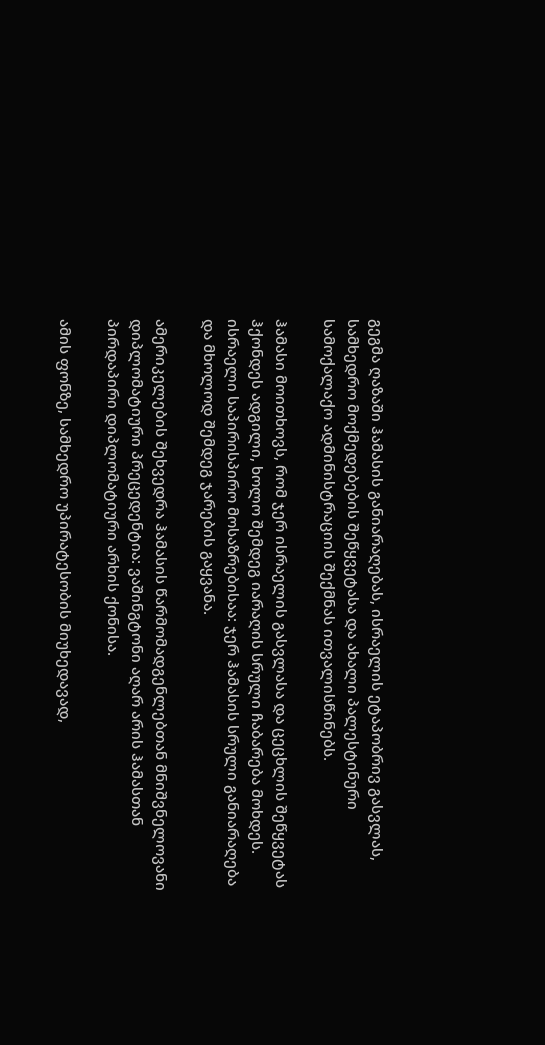გეგმა ღაზაში ჰამასის განიარაღებას, ისრაელის ეტაპობრივ გასვლას, სამხედრო მოქმედებების შეწყვეტასა და ახალი პალესტინური სამოქალაქო ადმინისტრაციის შექმნას ითვალისწინებს.

ჰამასი მოითხოვს, რომ ჯერ ისრაელის გასვლასა და ცეცხლის შეწყვეტას ჰქონდეს ადგილი, ხოლო შემდეგ იარაღის სრული ჩაბარება მოხდეს. ისრაელი საპირისპირო მოსაზრებისაა: ჯერ ჰამასის სრული განიარაღება და მხოლოდ შემდეგ ჯარების გაყვანა.

ამერიკელების შეხვედრა ჰამასის წარმომადგენლებთან მნიშვნელოვანი დიპლომატიური პრეცედენტია: ვაშინგტონი აღარ არის ჰამასთან პირდაპირი დიპლომატიური არხის ქონისა.

ამის ფონზე, სამხედრო უპირატესობის მიუხედავად,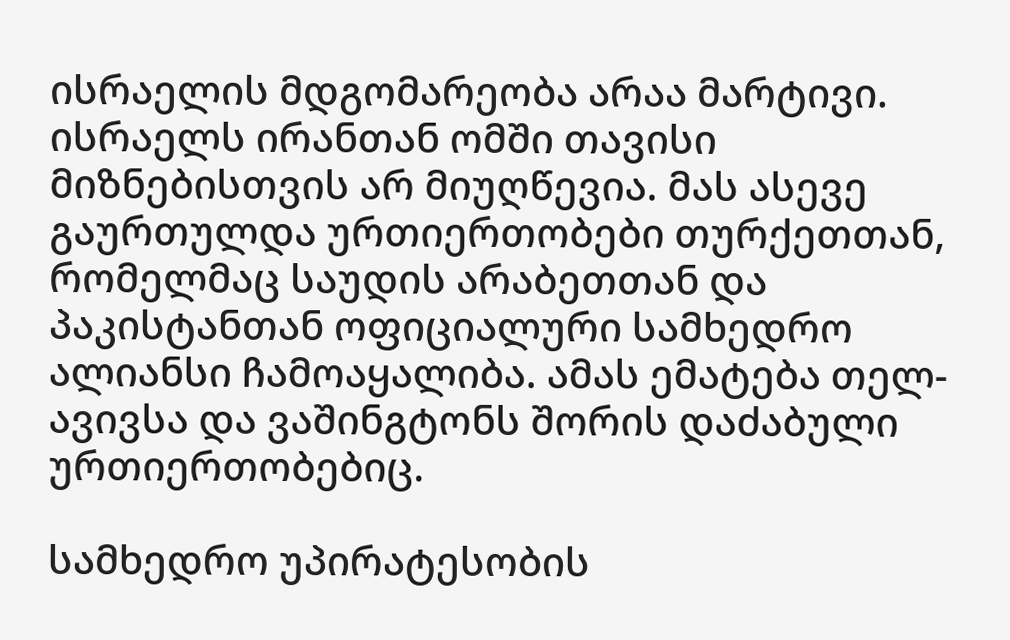ისრაელის მდგომარეობა არაა მარტივი. ისრაელს ირანთან ომში თავისი მიზნებისთვის არ მიუღწევია. მას ასევე გაურთულდა ურთიერთობები თურქეთთან, რომელმაც საუდის არაბეთთან და პაკისტანთან ოფიციალური სამხედრო ალიანსი ჩამოაყალიბა. ამას ემატება თელ-ავივსა და ვაშინგტონს შორის დაძაბული ურთიერთობებიც.

სამხედრო უპირატესობის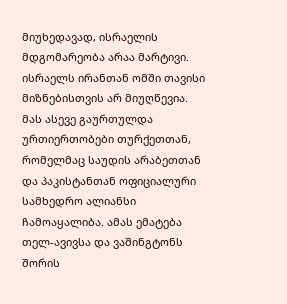მიუხედავად, ისრაელის მდგომარეობა არაა მარტივი. ისრაელს ირანთან ომში თავისი მიზნებისთვის არ მიუღწევია. მას ასევე გაურთულდა ურთიერთობები თურქეთთან, რომელმაც საუდის არაბეთთან და პაკისტანთან ოფიციალური სამხედრო ალიანსი ჩამოაყალიბა. ამას ემატება თელ-ავივსა და ვაშინგტონს შორის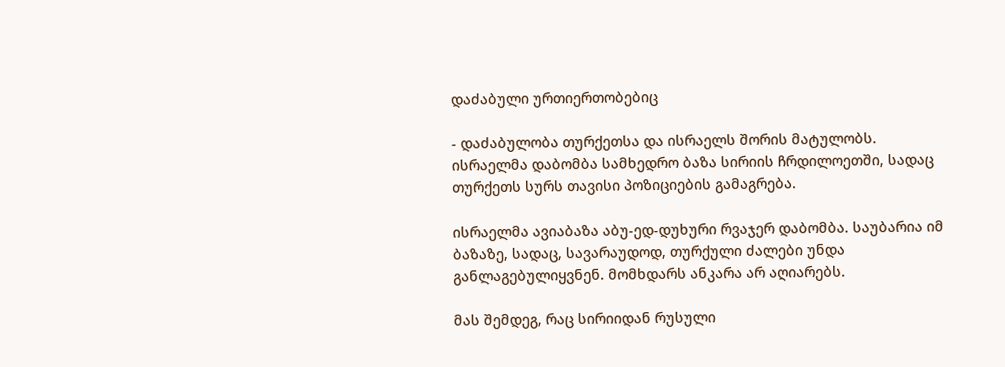დაძაბული ურთიერთობებიც

- დაძაბულობა თურქეთსა და ისრაელს შორის მატულობს. ისრაელმა დაბომბა სამხედრო ბაზა სირიის ჩრდილოეთში, სადაც თურქეთს სურს თავისი პოზიციების გამაგრება.

ისრაელმა ავიაბაზა აბუ-ედ-დუხური რვაჯერ დაბომბა. საუბარია იმ ბაზაზე, სადაც, სავარაუდოდ, თურქული ძალები უნდა განლაგებულიყვნენ. მომხდარს ანკარა არ აღიარებს.

მას შემდეგ, რაც სირიიდან რუსული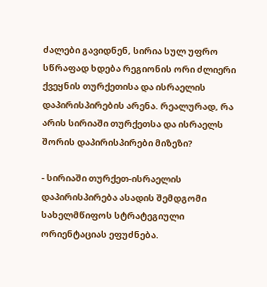ძალები გავიდნენ, სირია სულ უფრო სწრაფად ხდება რეგიონის ორი ძლიერი ქვეყნის თურქეთისა და ისრაელის დაპირისპირების არენა. რეალურად, რა არის სირიაში თურქეთსა და ისრაელს შორის დაპირისპირები მიზეზი?

- სირიაში თურქეთ-ისრაელის დაპირისპირება ასადის შემდგომი სახელმწიფოს სტრატეგიული ორიენტაციას ეფუძნება.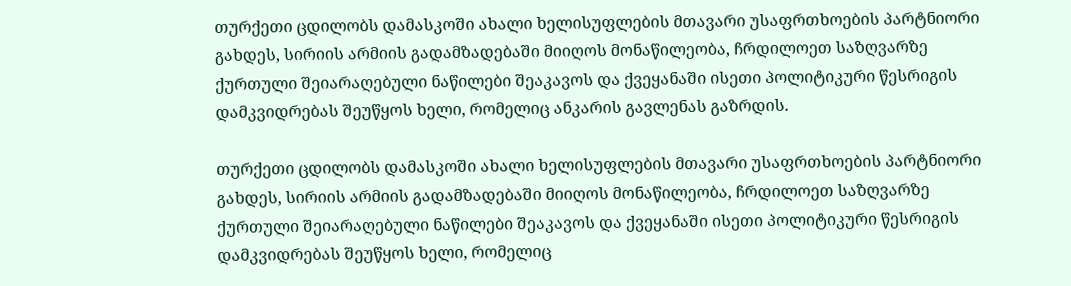თურქეთი ცდილობს დამასკოში ახალი ხელისუფლების მთავარი უსაფრთხოების პარტნიორი გახდეს, სირიის არმიის გადამზადებაში მიიღოს მონაწილეობა, ჩრდილოეთ საზღვარზე ქურთული შეიარაღებული ნაწილები შეაკავოს და ქვეყანაში ისეთი პოლიტიკური წესრიგის დამკვიდრებას შეუწყოს ხელი, რომელიც ანკარის გავლენას გაზრდის.

თურქეთი ცდილობს დამასკოში ახალი ხელისუფლების მთავარი უსაფრთხოების პარტნიორი გახდეს, სირიის არმიის გადამზადებაში მიიღოს მონაწილეობა, ჩრდილოეთ საზღვარზე ქურთული შეიარაღებული ნაწილები შეაკავოს და ქვეყანაში ისეთი პოლიტიკური წესრიგის დამკვიდრებას შეუწყოს ხელი, რომელიც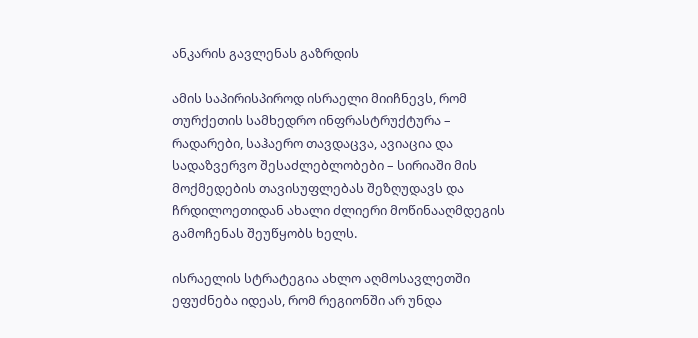ანკარის გავლენას გაზრდის

ამის საპირისპიროდ ისრაელი მიიჩნევს, რომ თურქეთის სამხედრო ინფრასტრუქტურა – რადარები, საჰაერო თავდაცვა, ავიაცია და სადაზვერვო შესაძლებლობები – სირიაში მის მოქმედების თავისუფლებას შეზღუდავს და ჩრდილოეთიდან ახალი ძლიერი მოწინააღმდეგის გამოჩენას შეუწყობს ხელს.

ისრაელის სტრატეგია ახლო აღმოსავლეთში ეფუძნება იდეას, რომ რეგიონში არ უნდა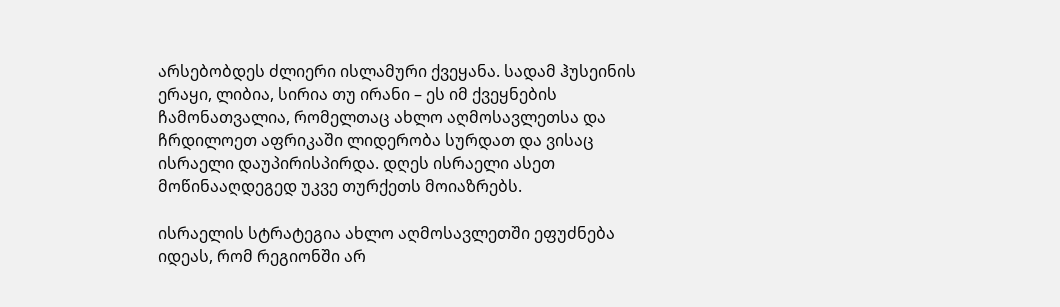არსებობდეს ძლიერი ისლამური ქვეყანა. სადამ ჰუსეინის ერაყი, ლიბია, სირია თუ ირანი – ეს იმ ქვეყნების ჩამონათვალია, რომელთაც ახლო აღმოსავლეთსა და ჩრდილოეთ აფრიკაში ლიდერობა სურდათ და ვისაც ისრაელი დაუპირისპირდა. დღეს ისრაელი ასეთ მოწინააღდეგედ უკვე თურქეთს მოიაზრებს.

ისრაელის სტრატეგია ახლო აღმოსავლეთში ეფუძნება იდეას, რომ რეგიონში არ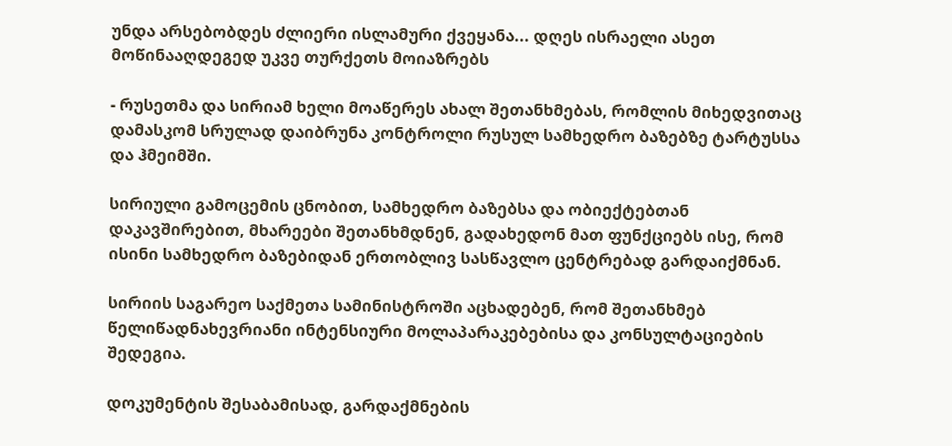უნდა არსებობდეს ძლიერი ისლამური ქვეყანა... დღეს ისრაელი ასეთ მოწინააღდეგედ უკვე თურქეთს მოიაზრებს

- რუსეთმა და სირიამ ხელი მოაწერეს ახალ შეთანხმებას, რომლის მიხედვითაც დამასკომ სრულად დაიბრუნა კონტროლი რუსულ სამხედრო ბაზებზე ტარტუსსა და ჰმეიმში.

სირიული გამოცემის ცნობით, სამხედრო ბაზებსა და ობიექტებთან დაკავშირებით, მხარეები შეთანხმდნენ, გადახედონ მათ ფუნქციებს ისე, რომ ისინი სამხედრო ბაზებიდან ერთობლივ სასწავლო ცენტრებად გარდაიქმნან.

სირიის საგარეო საქმეთა სამინისტროში აცხადებენ, რომ შეთანხმებ წელიწადნახევრიანი ინტენსიური მოლაპარაკებებისა და კონსულტაციების შედეგია.

დოკუმენტის შესაბამისად, გარდაქმნების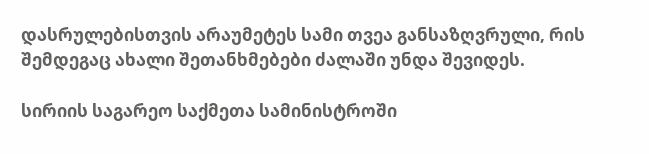დასრულებისთვის არაუმეტეს სამი თვეა განსაზღვრული, რის შემდეგაც ახალი შეთანხმებები ძალაში უნდა შევიდეს.

სირიის საგარეო საქმეთა სამინისტროში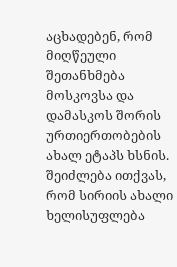აცხადებენ, რომ მიღწეული შეთანხმება მოსკოვსა და დამასკოს შორის ურთიერთობების ახალ ეტაპს ხსნის. შეიძლება ითქვას, რომ სირიის ახალი ხელისუფლება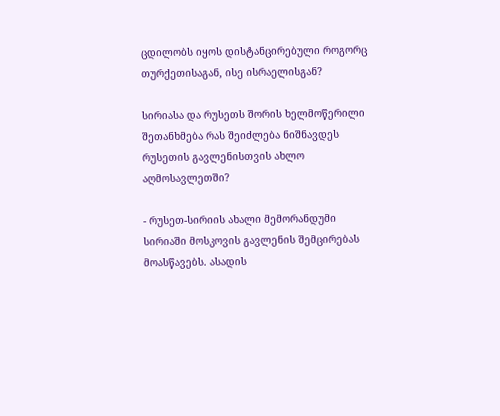ცდილობს იყოს დისტანცირებული როგორც თურქეთისაგან, ისე ისრაელისგან?

სირიასა და რუსეთს შორის ხელმოწერილი შეთანხმება რას შეიძლება ნიშნავდეს რუსეთის გავლენისთვის ახლო აღმოსავლეთში?

- რუსეთ-სირიის ახალი მემორანდუმი სირიაში მოსკოვის გავლენის შემცირებას მოასწავებს. ასადის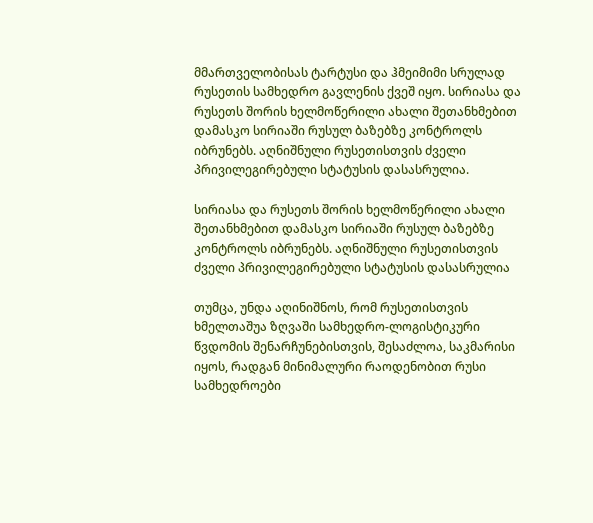მმართველობისას ტარტუსი და ჰმეიმიმი სრულად რუსეთის სამხედრო გავლენის ქვეშ იყო. სირიასა და რუსეთს შორის ხელმოწერილი ახალი შეთანხმებით დამასკო სირიაში რუსულ ბაზებზე კონტროლს იბრუნებს. აღნიშნული რუსეთისთვის ძველი პრივილეგირებული სტატუსის დასასრულია.

სირიასა და რუსეთს შორის ხელმოწერილი ახალი შეთანხმებით დამასკო სირიაში რუსულ ბაზებზე კონტროლს იბრუნებს. აღნიშნული რუსეთისთვის ძველი პრივილეგირებული სტატუსის დასასრულია

თუმცა, უნდა აღინიშნოს, რომ რუსეთისთვის ხმელთაშუა ზღვაში სამხედრო-ლოგისტიკური წვდომის შენარჩუნებისთვის, შესაძლოა, საკმარისი იყოს, რადგან მინიმალური რაოდენობით რუსი სამხედროები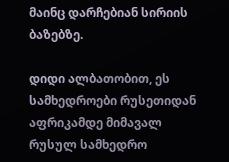მაინც დარჩებიან სირიის ბაზებზე.

დიდი ალბათობით, ეს სამხედროები რუსეთიდან აფრიკამდე მიმავალ რუსულ სამხედრო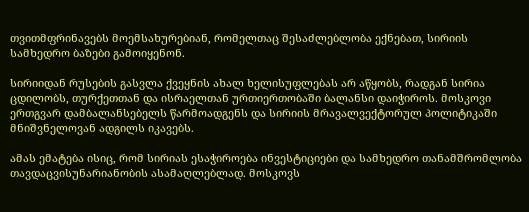თვითმფრინავებს მოემსახურებიან, რომელთაც შესაძლებლობა ექნებათ, სირიის სამხედრო ბაზები გამოიყენონ.

სირიიდან რუსების გასვლა ქვეყნის ახალ ხელისუფლებას არ აწყობს, რადგან სირია ცდილობს, თურქეთთან და ისრაელთან ურთიერთობაში ბალანსი დაიჭიროს. მოსკოვი ერთგვარ დამბალანსებელს წარმოადგენს და სირიის მრავალვექტორულ პოლიტიკაში მნიშვნელოვან ადგილს იკავებს.

ამას ემატება ისიც, რომ სირიას ესაჭიროება ინვესტიციები და სამხედრო თანამშრომლობა თავდაცვისუნარიანობის ასამაღლებლად. მოსკოვს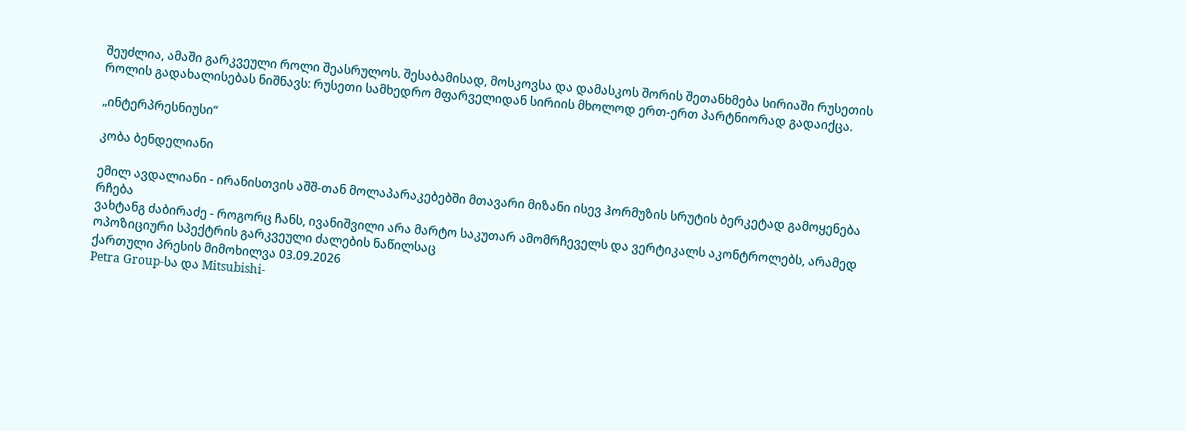შეუძლია, ამაში გარკვეული როლი შეასრულოს. შესაბამისად, მოსკოვსა და დამასკოს შორის შეთანხმება სირიაში რუსეთის როლის გადახალისებას ნიშნავს: რუსეთი სამხედრო მფარველიდან სირიის მხოლოდ ერთ-ერთ პარტნიორად გადაიქცა.

„ინტერპრესნიუსი“

კობა ბენდელიანი

ემილ ავდალიანი - ირანისთვის აშშ-თან მოლაპარაკებებში მთავარი მიზანი ისევ ჰორმუზის სრუტის ბერკეტად გამოყენება რჩება
ვახტანგ ძაბირაძე - როგორც ჩანს, ივანიშვილი არა მარტო საკუთარ ამომრჩეველს და ვერტიკალს აკონტროლებს, არამედ ოპოზიციური სპექტრის გარკვეული ძალების ნაწილსაც
ქართული პრესის მიმოხილვა 03.09.2026
Petra Group-სა და Mitsubishi-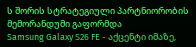ს შორის სტრატეგიული პარტნიორობის მემორანდუმი გაფორმდა
Samsung Galaxy S26 FE - აქცენტი იმაზე,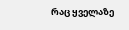რაც ყველაზე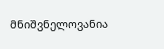მნიშვნელოვანია